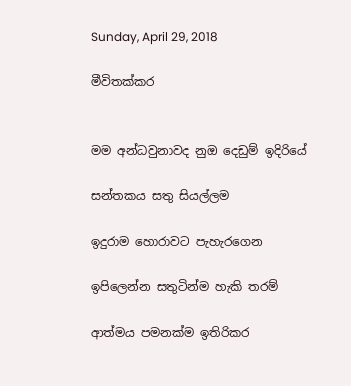Sunday, April 29, 2018

මීවිතක්කර


මම අන්ධවුනාවද නුඔ දෙඩුම් ඉදිරියේ

සන්තකය සතු සියල්ලම

ඉදුරාම හොරාවට පැහැරගෙන

ඉපිලෙන්න සතුටින්ම හැකි තරම්

ආත්මය පමනක්ම ඉතිරිකර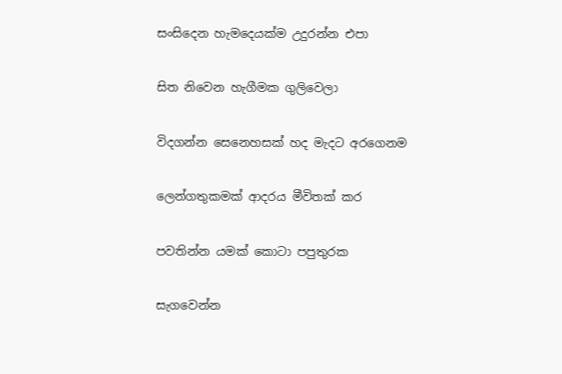සංසිදෙන හැමදෙයක්ම උදුරන්න එපා


සිත නිවෙන හැගීමක ගුලිවෙලා


විදගන්න සෙනෙහසක් හද මැදට අරගෙනම


ලෙන්ගතුකමක් ආදරය මීවිතක් කර


පවතින්න යමක් කොටා පපුතුරක


සැගවෙන්න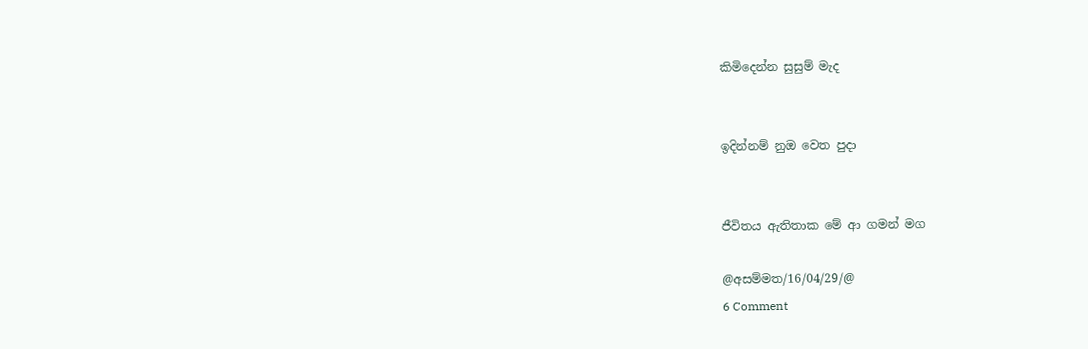කිමිදෙන්න සුසුම් මැද


ඉදින්නම් නුඔ වෙත පුදා


ජීවිතය ඇතිතාක මේ ආ ගමන් මග

@අසම්මත/16/04/29/@
6 Comment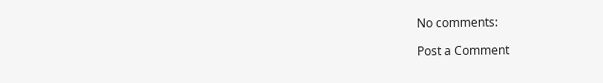No comments:

Post a Comment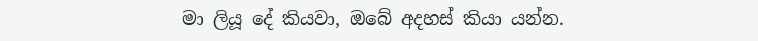මා ලියූ දේ කියවා, ඔබේ අදහස් කියා යන්න.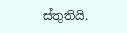ස්තුතියි.